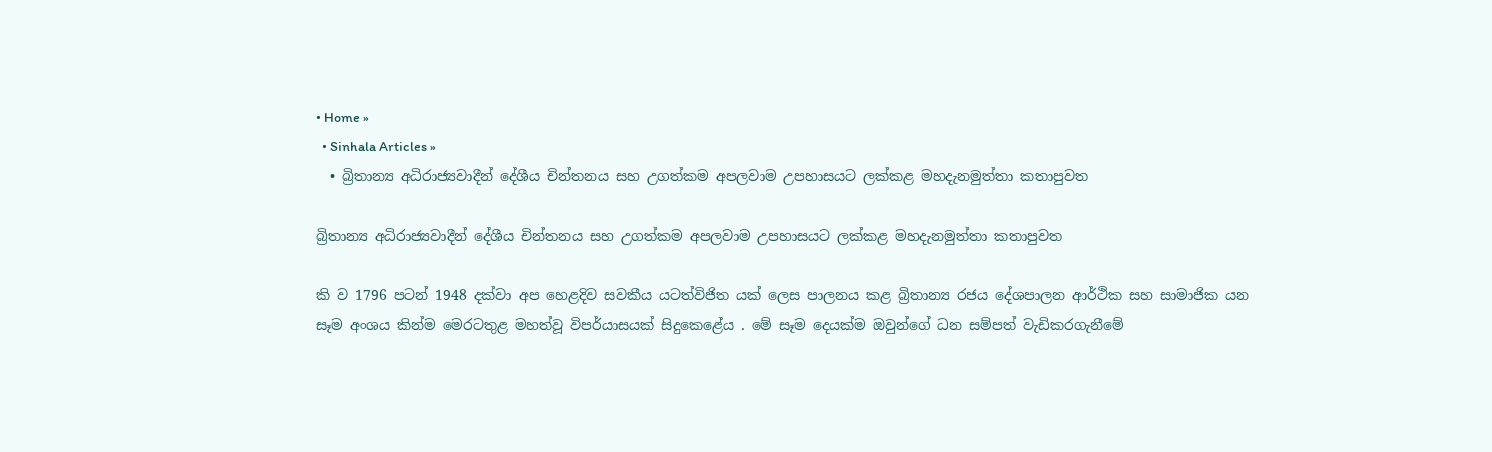• Home »
  • Sinhala Articles »
  • බ්‍රිතාන්‍ය අධිරාජ්‍යවාදීන් දේශීය චින්තනය සහ උගත්කම අපලවාම උපහාසයට ලක්කළ මහදැනමුත්තා කතාපුවත

බ්‍රිතාන්‍ය අධිරාජ්‍යවාදීන් දේශීය චින්තනය සහ උගත්කම අපලවාම උපහාසයට ලක්කළ මහදැනමුත්තා කතාපුවත

කි ව 1796 පටන් 1948 දක්වා අප හෙළදිව සවකීය යටත්විජිත යක් ලෙස පාලනය කළ බ්‍රිතාන්‍ය රජය දේශපාලන ආර්ථික සහ සාමාජික යන සෑම අංශය කින්ම මෙරටතුළ මහත්වූ විපර්යාසයක් සිදුකෙළේය . මේ සෑම දෙයක්ම ඔවුන්ගේ ධන සම්පත් වැඩිකරගැනීමේ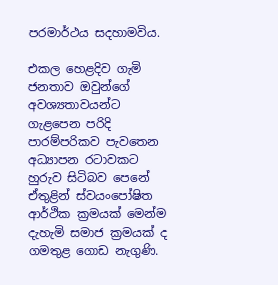පරමාර්ථය සදහාමවිය.

එකල හෙළදිව ගැමි ජනතාව ඔවුන්ගේ අවශ්‍යතාවයන්ට ගැළපෙන පරිදි පාරම්පරිකව පැවතෙන අධ්‍යාපන රටාවකට හුරුව සිටිබව පෙනේ ඒතුළින් ස්වයංපෝෂිත ආර්ථික ක්‍රමයක් මෙන්ම දැහැමි සමාජ ක්‍රමයක් ද ගමතුළ ගොඩ නැගුණි.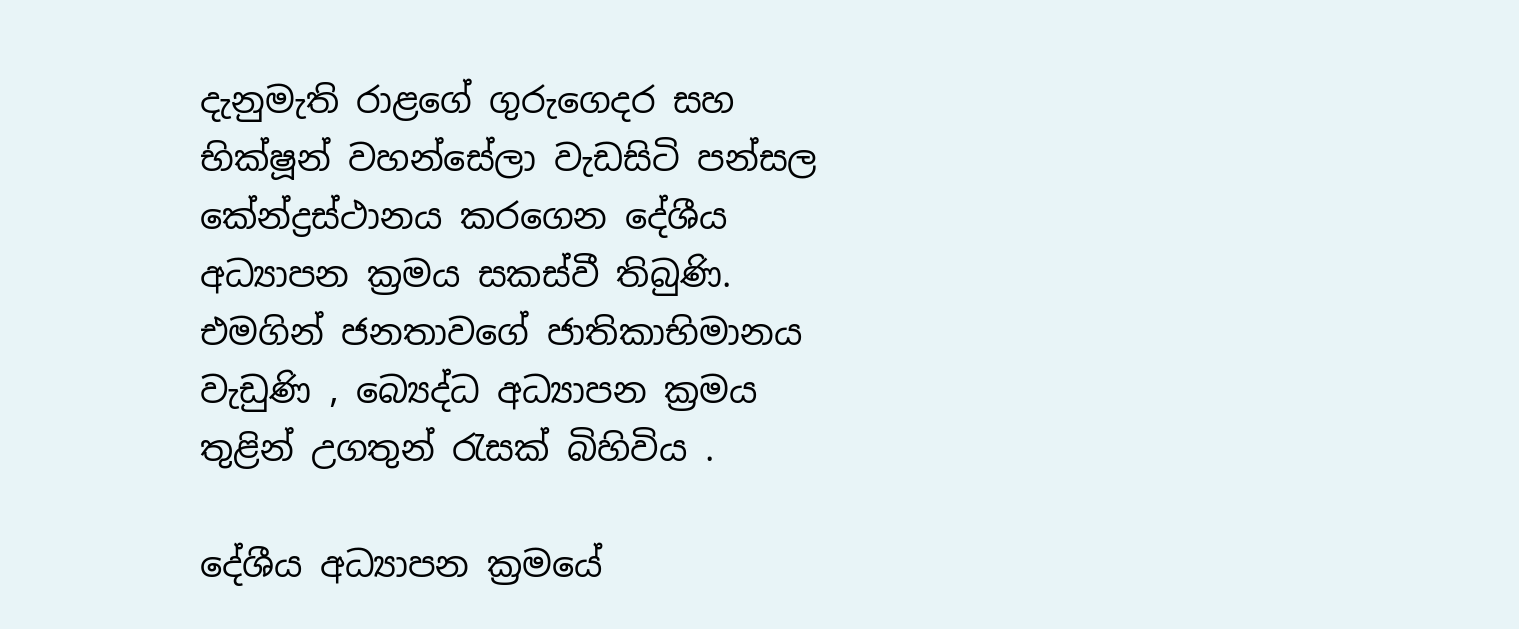දැනුමැති රාළගේ ගුරුගෙදර සහ භික්ෂූන් වහන්සේලා වැඩසිටි පන්සල කේන්ද්‍රස්ථානය කරගෙන දේශීය අධ්‍යාපන ක්‍රමය සකස්වී තිබුණි. එමගින් ජනතාවගේ ජාතිකාභිමානය වැඩුණි , බ්‍යෙද්ධ අධ්‍යාපන ක්‍රමය තුළින් උගතුන් රැසක් බිහිවිය .

දේශීය අධ්‍යාපන ක්‍රමයේ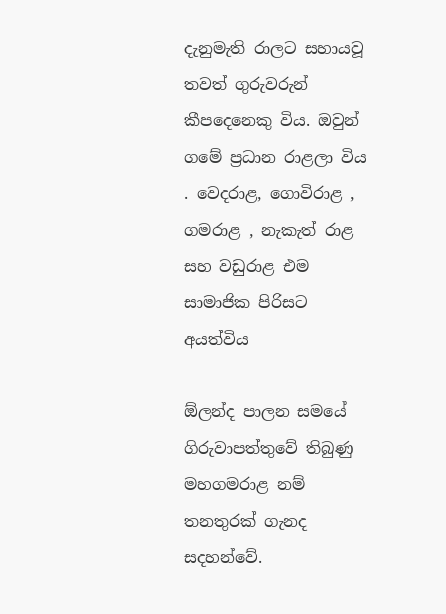දැනුමැති රාලට සහායවූ තවත් ගුරුවරුන් කීපදෙනෙකු විය. ඔවුන් ගමේ ප්‍රධාන රාළලා විය . වෙදරාළ, ගොවිරාළ , ගමරාළ , නැකැත් රාළ සහ වඩුරාළ එම සාමාජික පිරිසට අයත්විය

ඕලන්ද පාලන සමයේ ගිරුවාපත්තුවේ තිබුණු මහගමරාළ නම් තනතුරක් ගැනද සදහන්වේ.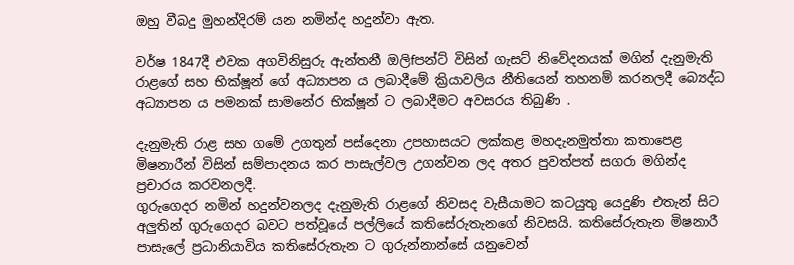ඔහු වීබදු මුහන්දිරම් යන නමින්ද හදුන්වා ඇත.

වර්ෂ 1847දී එවක අගවිනිසුරු ඇන්තනී ඔලිfපන්ට් විසින් ගැසට් නිවේදනයක් මගින් දැනුමැති රාළගේ සහ භික්ෂූන් ගේ අධ්‍යාපන ය ලබාදීමේ ක්‍රියාවලිය නීතියෙන් තහනම් කරනලදී බ්‍යෙද්ධ අධ්‍යාපන ය පමනක් සාමනේර භික්ෂූන් ට ලබාදීමට අවසරය තිබුණි .

දැනුමැති රාළ සහ ගමේ උගතුන් පස්දෙනා උපහාසයට ලක්කළ මහදැනමුත්තා කතාපෙළ මිෂනාරීන් විසින් සම්පාදනය කර පාසැල්වල උගන්වන ලද අතර පුවත්පත් සගරා මගින්ද ප්‍රචාරය කරවනලදී.
ගුරුගෙදර නමින් හදුන්වනලද දැනුමැති රාළගේ නිවසද වැසීයාමට කටයුතු යෙදුණි එතැන් සිට අලුතින් ගුරුගෙදර බවට පත්වූයේ පල්ලියේ කතිසේරුතැනගේ නිවසයි. කතිසේරුතැන මිෂනාරී පාසැලේ ප්‍රධානියාවිය කතිසේරුතැන ට ගුරුන්නාන්සේ යනුවෙන්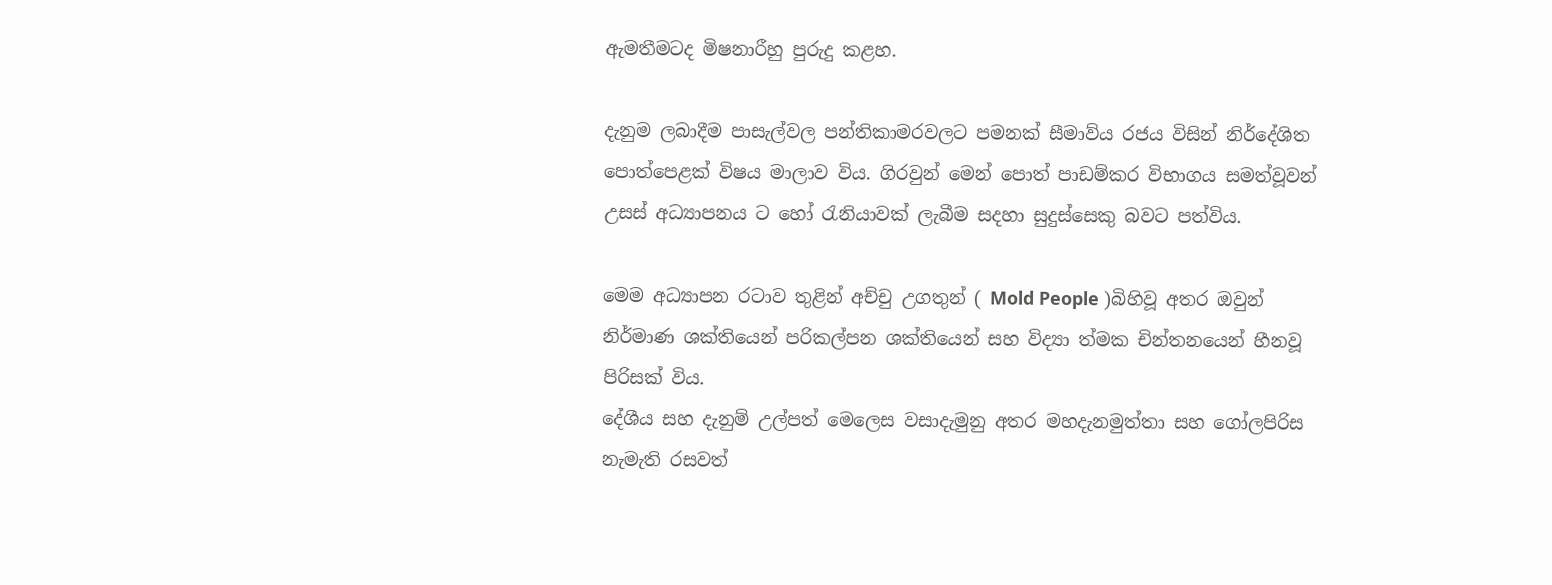ඇමතීමටද මිෂනාරීහු පුරුදු කළහ.

දැනුම ලබාදීම පාසැල්වල පන්තිකාමරවලට පමනක් සීමාව්ය රජය විසින් නිර්දේශිත පොත්පෙළක් විෂය මාලාව විය. ගිරවුන් මෙන් පොත් පාඩම්කර විභාගය සමත්වූවන් උසස් අධ්‍යාපනය ට හෝ රැනියාවක් ලැබීම සදහා සුදුස්සෙකු බවට පත්විය.

මෙම අධ්‍යාපන රටාව තුළින් අච්චු උගතුන් ( Mold People )බිහිවූ අතර ඔවුන් නිර්මාණ ශක්තියෙන් පරිකල්පන ශක්තියෙන් සහ විද්‍යා ත්මක චින්තනයෙන් හීනවූ පිරිසක් විය.
දේශීය සහ දැනුම් උල්පත් මෙලෙස වසාදැමුනු අතර මහදැනමුත්තා සහ ගෝලපිරිස නැමැති රසවත්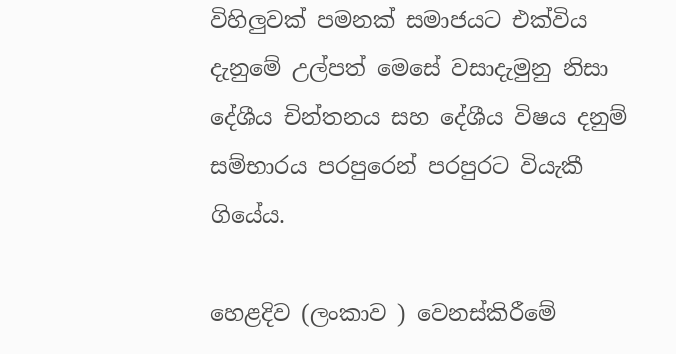විහිලුවක් පමනක් සමාජයට එක්විය දැනුමේ උල්පත් මෙසේ වසාදැමුනු නිසා දේශීය චින්තනය සහ දේශීය විෂය දනුම් සම්භාරය පරපුරෙන් පරපුරට වියැකී ගියේය.

හෙළදිව (ලංකාව ) වෙනස්කිරීමේ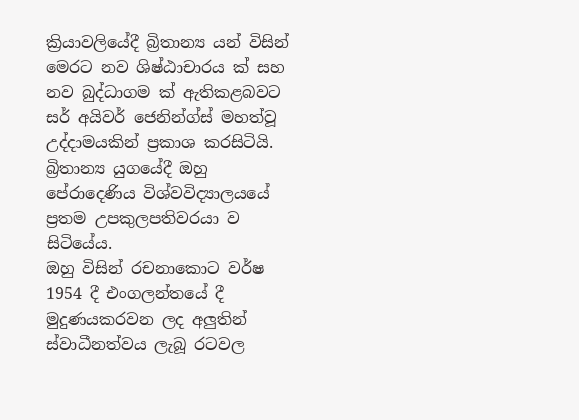ක්‍රියාවලියේදී බ්‍රිතාන්‍ය යන් විසින් මෙරට නව ශිෂ්ඨාචාරය ක් සහ නව බුද්ධාගම ක් ඇතිකළබවට සර් අයිවර් ජෙනින්ග්ස් මහත්වූ උද්දාමයකින් ප්‍රකාශ කරසිටියි. බ්‍රිතාන්‍ය යුගයේදී ඔහු පේරාදෙණිය විශ්වවිද්‍යාලයයේ ප්‍රතම උපකුලපතිවරයා ව සිටියේය.
ඔහු විසින් රචනාකොට වර්ෂ 1954 දී එංගලන්තයේ දී මුදුණයකරවන ලද අලුතින් ස්වාධීනත්වය ලැබූ රටවල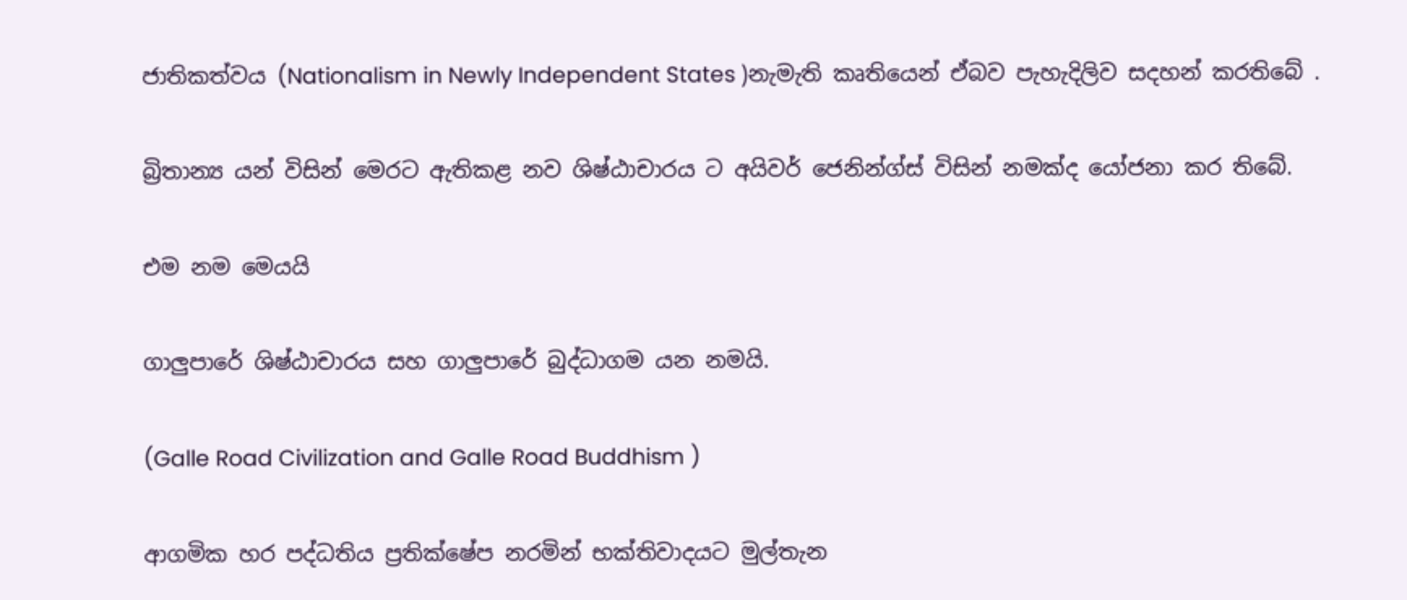ජාතිකත්වය (Nationalism in Newly Independent States )නැමැති කෘතියෙන් ඒබව පැහැදිලිව සදහන් කරතිබේ .

බ්‍රිතාන්‍ය යන් විසින් මෙරට ඇතිකළ නව ශිෂ්ඨාචාරය ට අයිවර් ජෙනින්ග්ස් විසින් නමක්ද යෝජනා කර තිබේ.

එම නම මෙයයි

ගාලුපාරේ ශිෂ්ඨාචාරය සහ ගාලුපාරේ බුද්ධාගම යන නමයි.

(Galle Road Civilization and Galle Road Buddhism )

ආගමික හර පද්ධතිය ප්‍රතික්ෂේප නරමින් භක්තිවාදයට මුල්තැන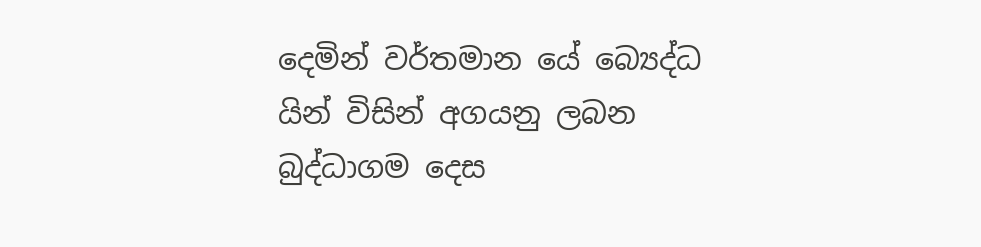දෙමින් වර්තමාන යේ බ්‍යෙද්ධ යින් විසින් අගයනු ලබන බුද්ධාගම දෙස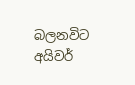බලනවිට අයිවර්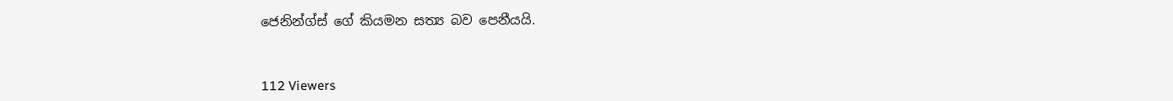ජෙනින්ග්ස් ගේ කියමන සත්‍ය බව පෙනීයයි.



112 Viewers